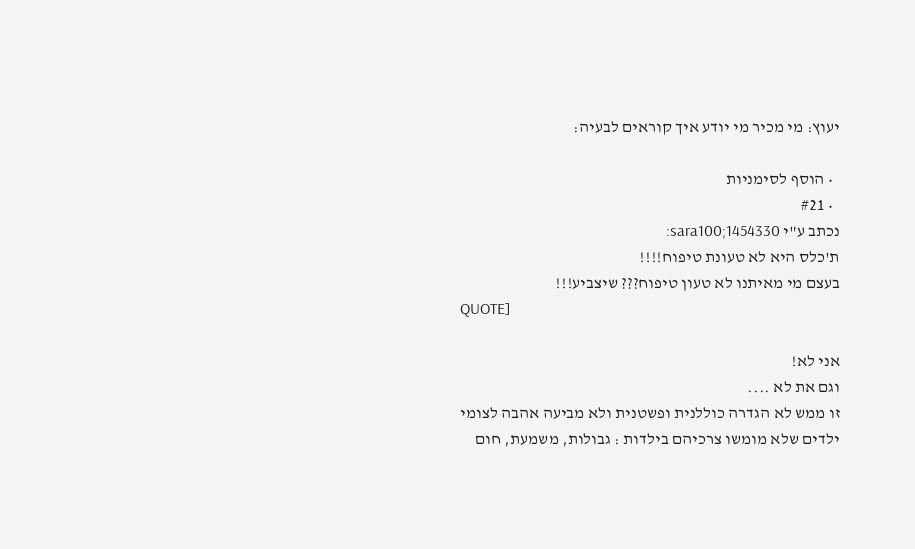יעוץ: מי מכיר מי יודע איך קוראים לבעיה:

  • הוסף לסימניות
  • #21
נכתב ע"י sara100;1454330:
ת'כלס היא לא טעונת טיפוח!!!!
בעצם מי מאיתנו לא טעון טיפוח??? שיצביע!!!
QUOTE]

אני לא!
וגם את לא ....
זו ממש לא הגדרה כוללנית ופשטנית ולא מביעה אהבה לצומי
ילדים שלא מומשו צרכיהם בילדות : גבולות, משמעת, חום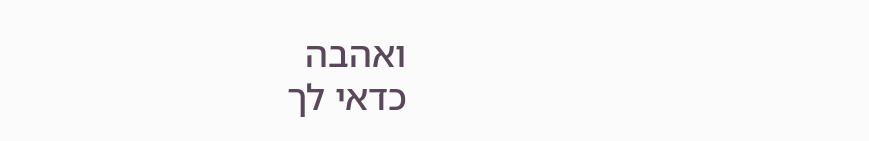ואהבה
כדאי לך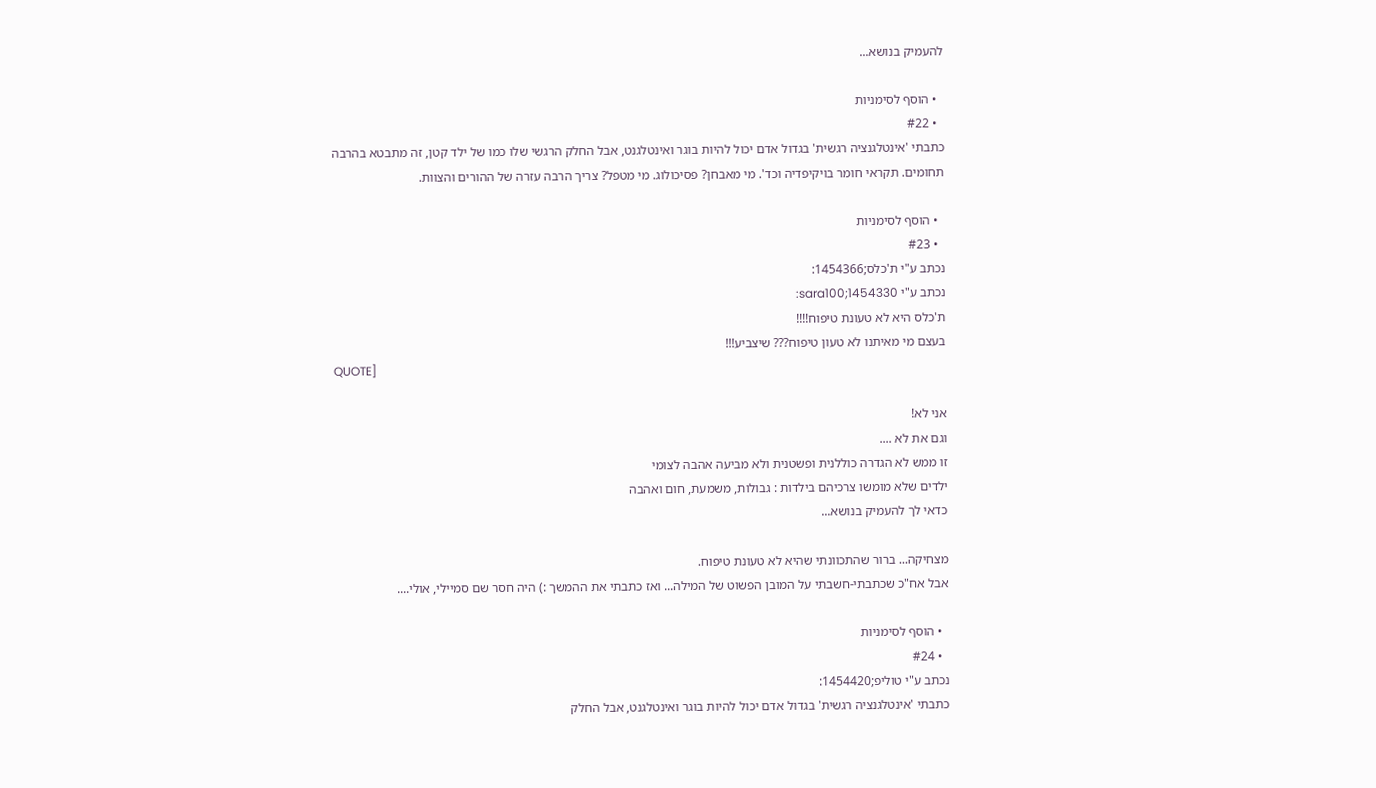להעמיק בנושא...

  • הוסף לסימניות
  • #22
כתבתי 'אינטלגנציה רגשית' בגדול אדם יכול להיות בוגר ואינטלגנט, אבל החלק הרגשי שלו כמו של ילד קטן, זה מתבטא בהרבה תחומים. תקראי חומר בויקיפדיה וכד'. מי מאבחן? פסיכולוג. מי מטפל? צריך הרבה עזרה של ההורים והצוות.

  • הוסף לסימניות
  • #23
נכתב ע"י ת'כלס;1454366:
נכתב ע"י sara100;1454330:
ת'כלס היא לא טעונת טיפוח!!!!
בעצם מי מאיתנו לא טעון טיפוח??? שיצביע!!!
QUOTE]

אני לא!
וגם את לא ....
זו ממש לא הגדרה כוללנית ופשטנית ולא מביעה אהבה לצומי
ילדים שלא מומשו צרכיהם בילדות : גבולות, משמעת, חום ואהבה
כדאי לך להעמיק בנושא...

מצחיקה... ברור שהתכוונתי שהיא לא טעונת טיפוח.
אבל אח"כ שכתבתי-חשבתי על המובן הפשוט של המילה... ואז כתבתי את ההמשך :) היה חסר שם סמיילי, אולי....

  • הוסף לסימניות
  • #24
נכתב ע"י טוליפ;1454420:
כתבתי 'אינטלגנציה רגשית' בגדול אדם יכול להיות בוגר ואינטלגנט, אבל החלק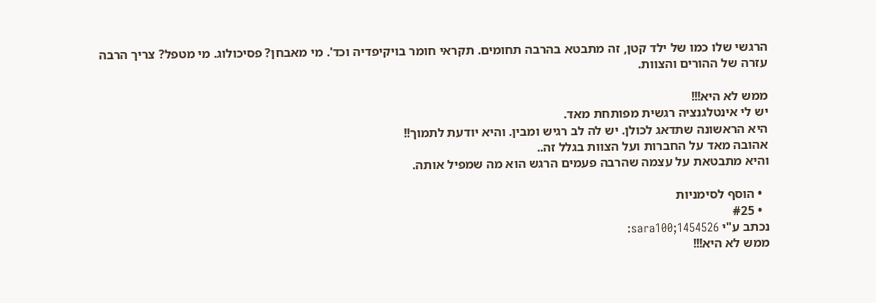הרגשי שלו כמו של ילד קטן, זה מתבטא בהרבה תחומים. תקראי חומר בויקיפדיה וכד'. מי מאבחן? פסיכולוג. מי מטפל? צריך הרבה עזרה של ההורים והצוות.

ממש לא היא!!!
יש לי אינטלגנציה רגשית מפותחת מאד.
היא הראשונה שתדאג לכולן. יש לה לב רגיש ומבין. והיא יודעת לתמוך!!
אהובה מאד על החברות ועל הצוות בגלל זה..
והיא מתבטאת על עצמה שהרבה פעמים הרגש הוא מה שמפיל אותה.

  • הוסף לסימניות
  • #25
נכתב ע"י sara100;1454526:
ממש לא היא!!!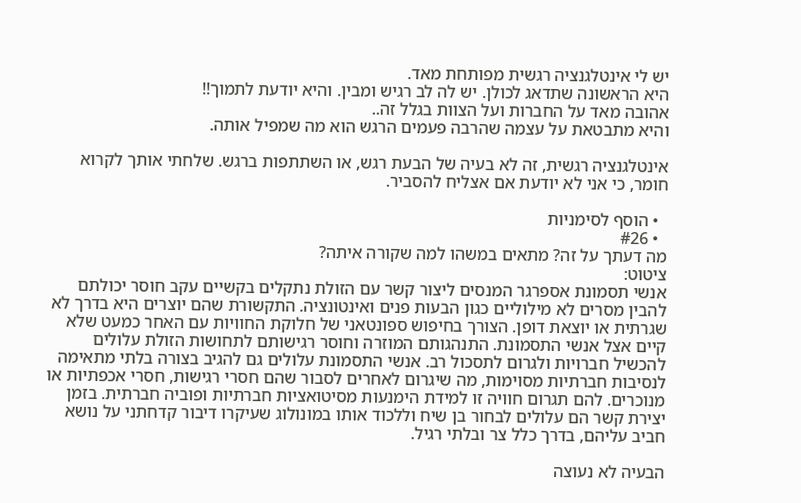יש לי אינטלגנציה רגשית מפותחת מאד.
היא הראשונה שתדאג לכולן. יש לה לב רגיש ומבין. והיא יודעת לתמוך!!
אהובה מאד על החברות ועל הצוות בגלל זה..
והיא מתבטאת על עצמה שהרבה פעמים הרגש הוא מה שמפיל אותה.

אינטלגנציה רגשית, זה לא בעיה של הבעת רגש, או השתתפות ברגש. שלחתי אותך לקרוא חומר, כי אני לא יודעת אם אצליח להסביר.

  • הוסף לסימניות
  • #26
מה דעתך על זה? מתאים במשהו למה שקורה איתה?
ציטוט:
אנשי תסמונת אספרגר המנסים ליצור קשר עם הזולת נתקלים בקשיים עקב חוסר יכולתם להבין מסרים לא מילוליים כגון הבעות פנים ואינטונציה. התקשורת שהם יוצרים היא בדרך לא שגרתית או יוצאת דופן. הצורך בחיפוש ספונטאני של חלוקת החוויות עם האחר כמעט שלא קיים אצל אנשי התסמונת. התנהגותם המוזרה וחוסר רגישותם לתחושות הזולת עלולים להכשיל חברויות ולגרום לתסכול רב. אנשי התסמונת עלולים גם להגיב בצורה בלתי מתאימה לנסיבות חברתיות מסוימות, מה שיגרום לאחרים לסבור שהם חסרי רגישות, חסרי אכפתיות או מנוכרים. להם תגרום חוויה זו למידת הימנעות מסיטואציות חברתיות ופוביה חברתית. בזמן יצירת קשר הם עלולים לבחור בן שיח וללכוד אותו במונולוג שעיקרו דיבור קדחתני על נושא חביב עליהם, בדרך כלל צר ובלתי רגיל.

הבעיה לא נעוצה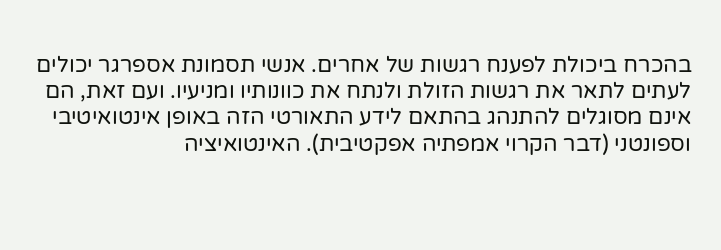בהכרח ביכולת לפענח רגשות של אחרים. אנשי תסמונת אספרגר יכולים לעתים לתאר את רגשות הזולת ולנתח את כוונותיו ומניעיו. ועם זאת, הם אינם מסוגלים להתנהג בהתאם לידע התאורטי הזה באופן אינטואיטיבי וספונטני (דבר הקרוי אמפתיה אפקטיבית). האינטואיציה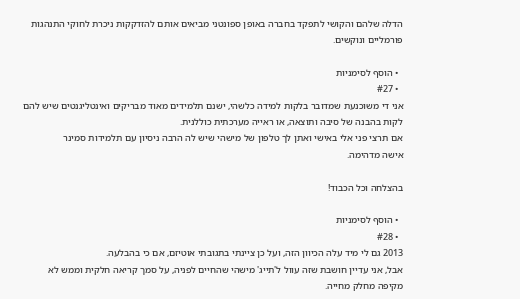הדלה שלהם והקושי לתפקד בחברה באופן ספונטני מביאים אותם להזדקקות ניכרת לחוקי התנהגות פורמליים ונוקשים.

  • הוסף לסימניות
  • #27
אני די משוכנעת שמדובר בלקות למידה כלשהי, ישנם תלמידים מאוד מבריקים ואינטליגנטים שיש להם לקות בהבנה של סיבה ותוצאה, או ראייה מערכתית כוללנית.
אם תרצי פני אלי באישי ואתן לך טלפון של מישהי שיש לה הרבה ניסיון עם תלמידות סמינר
אישה מדהימה.

בהצלחה וכל הכבוד!

  • הוסף לסימניות
  • #28
2013 גם לי מיד עלה הכיוון הזה, ועל כן ציינתי בתגובתי אוטיזם, אם כי בהבלעה.
אבל, אני עדיין חושבת שזה עוול ל'תייג' מישהי שהחיים לפניה, על סמך קריאה חלקית וממש לא מקיפה מחלק מחייה.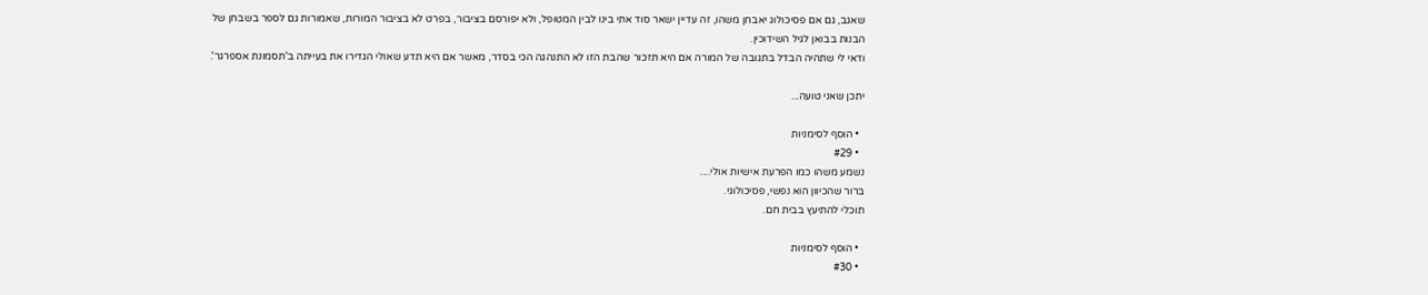שאגב, גם אם פסיכולוג יאבחן משהו, זה עדיין ישאר סוד אתי בינו לבין המטופל, ולא יפורסם בציבור, בפרט לא בציבור המורות, שאמורות גם לספר בשבחן של הבנות בבואן לגיל השידוכין.
ודאי לי שתהיה הבדל בתגובה של המורה אם היא תזכור שהבת הזו לא התנהגה הכי בסדר, מאשר אם היא תדע שאולי הגדירו את בעייתה ב'תסמונת אספרגר'.

יתכן שאני טועה...

  • הוסף לסימניות
  • #29
נשמע משהו כמו הפרעת אישיות אולי....
ברור שהכיוון הוא נפשי, פסיכולוגי.
תוכלי להתיעץ בבית חם.

  • הוסף לסימניות
  • #30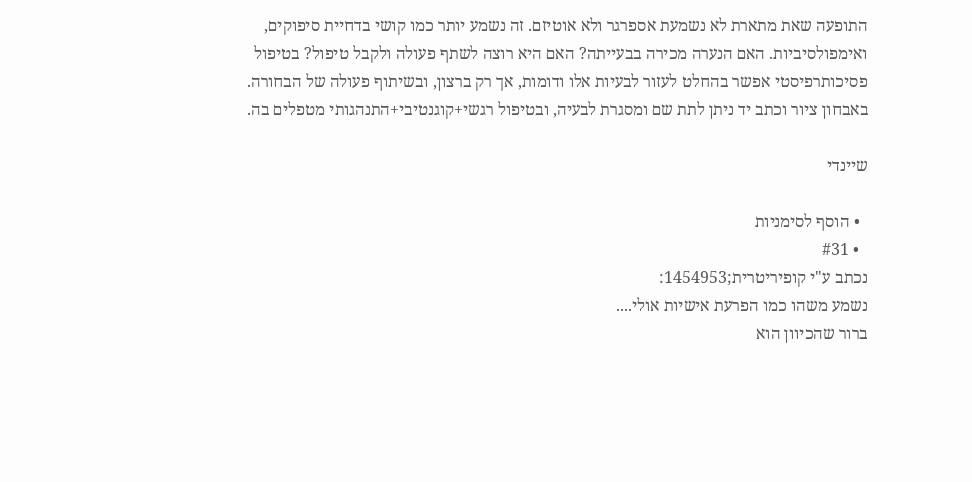התופעה שאת מתארת לא נשמעת אספרגר ולא אוטיזם. זה נשמע יותר כמו קושי בדחיית סיפוקים, ואימפולסיביות. האם הנערה מכירה בבעייתה? האם היא רוצה לשתף פעולה ולקבל טיפול? בטיפול פסיכותרפיסטי אפשר בהחלט לעזור לבעיות אלו ודומות, אך רק ברצון, ובשיתוף פעולה של הבחורה. באבחון ציור וכתב יד ניתן לתת שם ומסגרת לבעיה, ובטיפול רגשי+קוגנטיבי+התנהגותי מטפלים בה.

שיינדי

  • הוסף לסימניות
  • #31
נכתב ע"י קופיריטרית;1454953:
נשמע משהו כמו הפרעת אישיות אולי....
ברור שהכיוון הוא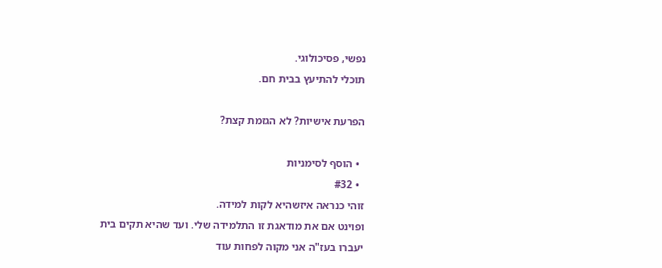נפשי, פסיכולוגי.
תוכלי להתיעץ בבית חם.

הפרעת אישיות? לא הגזמת קצת?

  • הוסף לסימניות
  • #32
זוהי כנראה איזשהיא לקות למידה.
ופוינט אם את מודאגת זו התלמידה שלי. ועד שהיא תקים בית יעברו בעז"ה אני מקוה לפחות עוד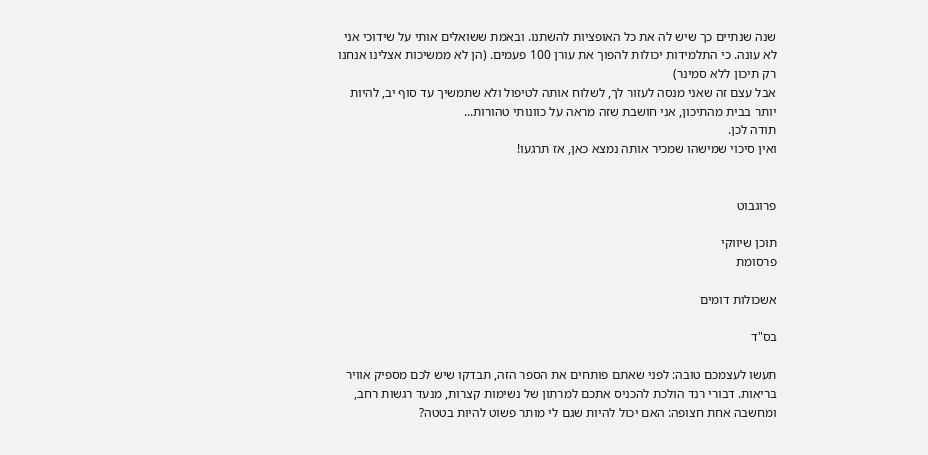שנה שנתיים כך שיש לה את כל האופציות להשתנו. ובאמת ששואלים אותי על שידוכי אני לא עונה. כי התלמידות יכולות להפוך את עורן 100 פעמים. (הן לא ממשיכות אצלינו אנחנו רק תיכון ללא סמינר)
אבל עצם זה שאני מנסה לעזור לך, לשלוח אותה לטיפול ולא שתמשיך עד סוף יב, להיות יותר בבית מהתיכון, אני חושבת שזה מראה על כוונותי טהורות...
תודה לכן.
ואין סיכוי שמישהו שמכיר אותה נמצא כאן, אז תרגעו!


פרוגבוט

תוכן שיווקי
פרסומת

אשכולות דומים

בס"ד

תעשו לעצמכם טובה: לפני שאתם פותחים את הספר הזה, תבדקו שיש לכם מספיק אוויר בריאות. דבורי רנד הולכת להכניס אתכם למרתון של נשימות קצרות, מנעד רגשות רחב, ומחשבה אחת חצופה: האם יכול להיות שגם לי מותר פשוט להיות בטטה?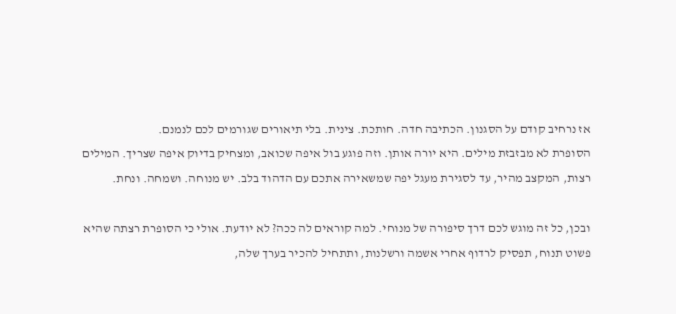אז נרחיב קודם על הסגנון. הכתיבה חדה. חותכת. צינית. בלי תיאורים שגורמים לכם לנמנם.
הסופרת לא מבזבזת מילים. היא יורה אותן. וזה פוגע בול איפה שכואב, ומצחיק בדיוק איפה שצריך. המילים רצות, המקצב מהיר, עד לסגירת מעגל יפה שמשאירה אתכם עם הדהוד בלב. יש מנוחה. ושמחה. ונחת.

ובכן, כל זה מוגש לכם דרך סיפורה של מנוחי. למה קוראים לה ככה? לא יודעת. אולי כי הסופרת רצתה שהיא פשוט תנוח, תפסיק לרדוף אחרי אשמה ורשלנות, ותתחיל להכיר בערך שלה,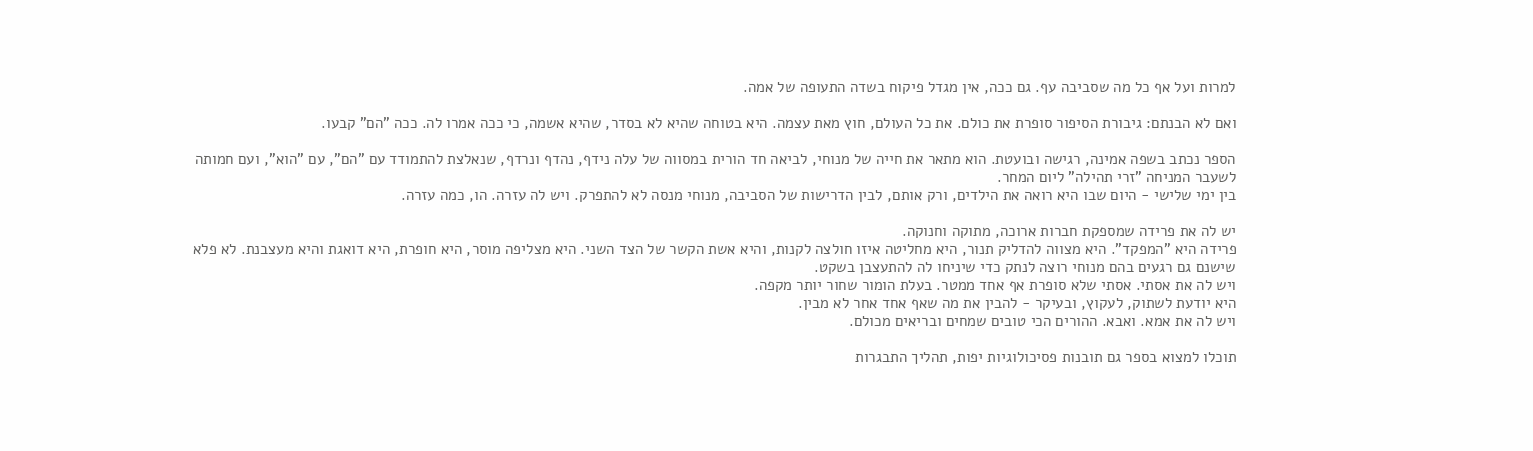למרות ועל אף כל מה שסביבה עף. גם ככה, אין מגדל פיקוח בשדה התעופה של אמה.

ואם לא הבנתם: גיבורת הסיפור סופרת את כולם. את כל העולם, חוץ מאת עצמה. היא בטוחה שהיא לא בסדר, שהיא אשמה, כי ככה אמרו לה. ככה "הם" קבעו.

הספר נכתב בשפה אמינה, רגישה ובועטת. הוא מתאר את חייה של מנוחי, לביאה חד הורית במסווה של עלה נידף, נהדף ונרדף, שנאלצת להתמודד עם "הם", עם "הוא", ועם חמותה לשעבר המניחה "זרי תהילה" ליום המחר.
בין ימי שלישי - היום שבו היא רואה את הילדים, ורק אותם, לבין הדרישות של הסביבה, מנוחי מנסה לא להתפרק. ויש לה עזרה. הו, כמה עזרה.

יש לה את פרידה שמספקת חברות ארוכה, מתוקה וחנוקה.
פרידה היא "המפקד". היא מצווה להדליק תנור, היא מחליטה איזו חולצה לקנות, והיא אשת הקשר של הצד השני. היא מצליפה מוסר, היא חופרת, היא דואגת והיא מעצבנת. לא פלא שישנם גם רגעים בהם מנוחי רוצה לנתק כדי שיניחו לה להתעצבן בשקט.
ויש לה את אסתי. אסתי שלא סופרת אף אחד ממטר. בעלת הומור שחור יותר מקפה.
היא יודעת לשתוק, לעקוץ, ובעיקר - להבין את מה שאף אחד אחר לא מבין.
ויש לה את אמא. ואבא. ההורים הכי טובים שמחים ובריאים מכולם.

תוכלו למצוא בספר גם תובנות פסיכולוגיות יפות, תהליך התבגרות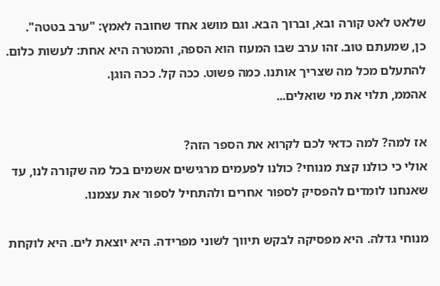שלאט לאט קורה ובא, וברוך הבא. וגם מושג אחד שחובה לאמץ: "ערב בטטה".
כן, שמעתם טוב. זהו ערב שבו המעוז הוא הספה, והמטרה היא אחת: לעשות כלום. להתעלם מכל מה שצריך אותנו. כמה פשוט. ככה קל. ככה הוגן.
אהממ, תלוי את מי שואלים...

אז למה? למה כדאי לכם לקרוא את הספר הזה?
אולי כי כולנו קצת מנוחי? כולנו לפעמים מרגישים אשמים בכל מה שקורה לנו, עד שאנחנו לומדים להפסיק לספור אחרים ולהתחיל לספור את עצמנו.

מנוחי גדלה. היא מפסיקה לבקש תיווך לשוני מפרידה. היא יוצאת לים. היא לוקחת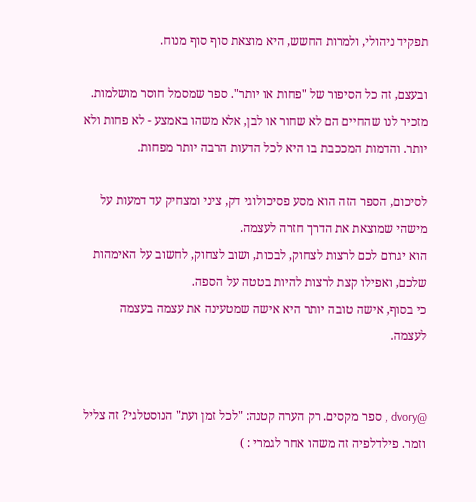תפקיד ניהולי, ולמרות החשש, היא מוצאת סוף סוף מנוח.

ובעצם, זה כל הסיפור של "פחות או יותר". ספר שמסמל חוסר מושלמות. מזכיר לנו שהחיים הם לא שחור או לבן, אלא משהו באמצע - לא פחות ולא יותר. והדמות המככבת בו היא לכל הדעות הרבה יותר מפחות.

לסיכום, הספר הזה הוא מסע פסיכולוגי דק, ציני ומצחיק עד דמעות על מישהי שמוצאת את הדרך חזרה לעצמה.
הוא יגרום לכם לרצות לצחוק, לבכות, ושוב לצחוק, לחשוב על האימהות שלכם, ואפילו קצת לרצות להיות בטטה על הספה.
כי בסוף, אישה טובה יותר היא אישה שמטעינה את עצמה בעצמה לעצמה.


@dvory , ספר מקסים. רק הערה קטנה: "לכל זמן ועת" הנוסטלגי? זה צליל וזמר. פילדלפיה זה משהו אחר לגמרי : )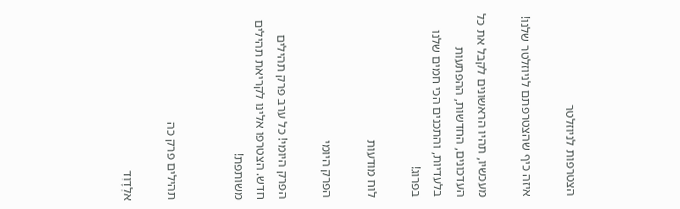הצטרפות לניוזלטר

איזה כיף שהצטרפתם לניוזלטר שלנו!

מעכשיו, תהיו הראשונים לקבל את כל העדכונים, החדשות, ההפתעות בלעדיות, והתכנים הכי חמים שלנו בפרוג!

לוח מודעות

הפרק היומי

הפרק היומי! כל ערב פרק תהילים חדש. הצטרפו אלינו לקריאת תהילים משותפת!


תהילים פרק כה

אלְדָוִד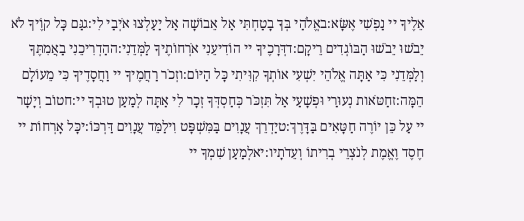אֵלֶיךָ יי נַפְשִׁי אֶשָּׂא:באֱלֹהַי בְּךָ בָטַחְתִּי אַל אֵבוֹשָׁה אַל יַעַלְצוּ אֹיְבַי לִי:גגַּם כָּל קוֶֹיךָ לֹא יֵבֹשׁוּ יֵבֹשׁוּ הַבּוֹגְדִים רֵיקָם:דדְּרָכֶיךָ יי הוֹדִיעֵנִי אֹרְחוֹתֶיךָ לַמְּדֵנִי:ההַדְרִיכֵנִי בַאֲמִתֶּךָ וְלַמְּדֵנִי כִּי אַתָּה אֱלֹהֵי יִשְׁעִי אוֹתְךָ קִוִּיתִי כָּל הַיּוֹם:וזְכֹר רַחֲמֶיךָ יי וַחֲסָדֶיךָ כִּי מֵעוֹלָם הֵמָּה:זחַטֹּאות נְעוּרַי וּפְשָׁעַי אַל תִּזְכֹּר כְּחַסְדְּךָ זְכָר לִי אַתָּה לְמַעַן טוּבְךָ יי:חטוֹב וְיָשָׁר יי עַל כֵּן יוֹרֶה חַטָּאִים בַּדָּרֶךְ:טיַדְרֵךְ עֲנָוִים בַּמִּשְׁפָּט וִילַמֵּד עֲנָוִים דַּרְכּוֹ:יכָּל אָרְחוֹת יי חֶסֶד וֶאֱמֶת לְנֹצְרֵי בְרִיתוֹ וְעֵדֹתָיו:יאלְמַעַן שִׁמְךָ יי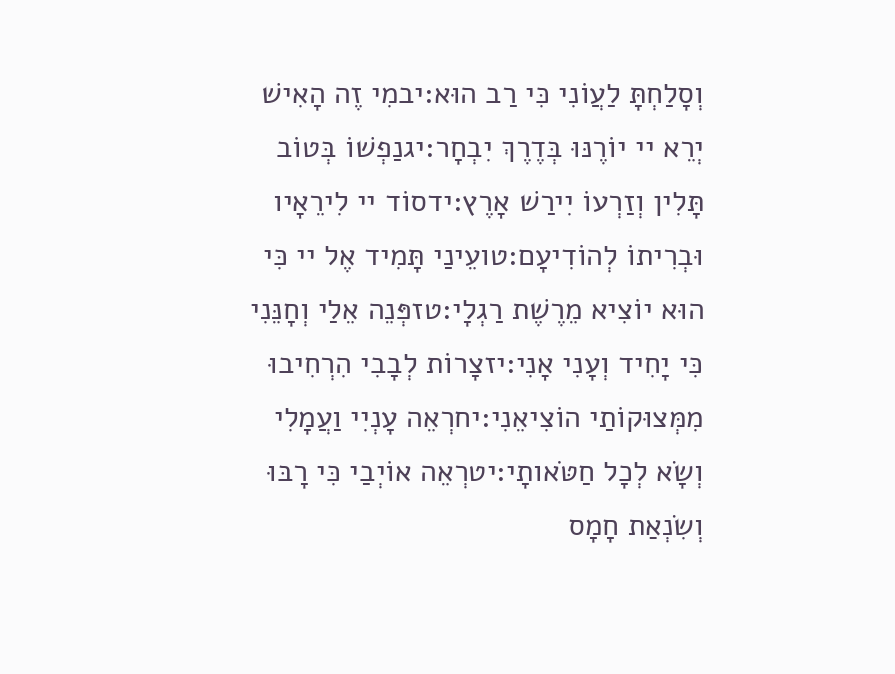וְסָלַחְתָּ לַעֲוֹנִי כִּי רַב הוּא:יבמִי זֶה הָאִישׁ יְרֵא יי יוֹרֶנּוּ בְּדֶרֶךְ יִבְחָר:יגנַפְשׁוֹ בְּטוֹב תָּלִין וְזַרְעוֹ יִירַשׁ אָרֶץ:ידסוֹד יי לִירֵאָיו וּבְרִיתוֹ לְהוֹדִיעָם:טועֵינַי תָּמִיד אֶל יי כִּי הוּא יוֹצִיא מֵרֶשֶׁת רַגְלָי:טזפְּנֵה אֵלַי וְחָנֵּנִי כִּי יָחִיד וְעָנִי אָנִי:יזצָרוֹת לְבָבִי הִרְחִיבוּ מִמְּצוּקוֹתַי הוֹצִיאֵנִי:יחרְאֵה עָנְיִי וַעֲמָלִי וְשָׂא לְכָל חַטֹּאותָי:יטרְאֵה אוֹיְבַי כִּי רָבּוּ וְשִׂנְאַת חָמָס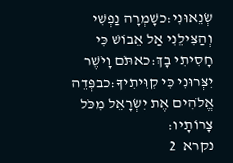שְׂנֵאוּנִי:כשָׁמְרָה נַפְשִׁי וְהַצִּילֵנִי אַל אֵבוֹשׁ כִּי חָסִיתִי בָךְ:כאתֹּם וָיֹשֶׁר יִצְּרוּנִי כִּי קִוִּיתִיךָ:כבפְּדֵה אֱלֹהִים אֶת יִשְׂרָאֵל מִכֹּל צָרוֹתָיו:
נקרא  2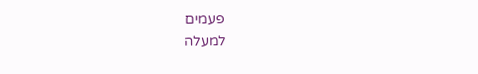פעמים
למעלה